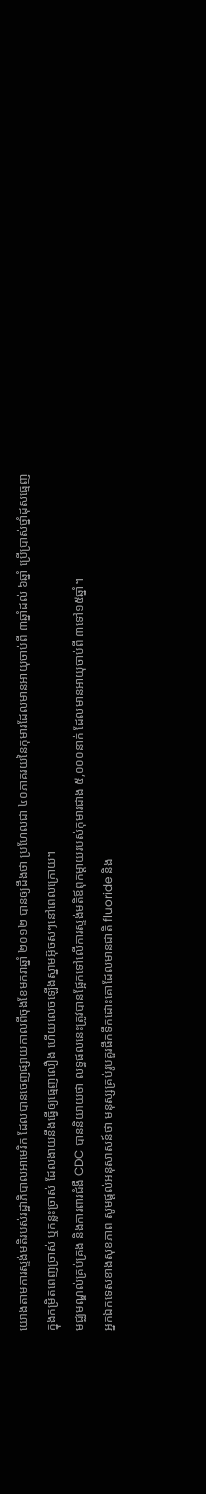យោងតាមការស្ទង់មតិរបស់រដ្ឋាភិបាលអាមេរិក ដែលបានចេញផ្សាយកាលពីចុងខែមករាឆ្នាំ ២០១២ បានឲ្យដឹងថា ប្រហែលជា ៤០ភាគរយនៃកុមារដែលមានអាយុចាប់ពី ៣ឆ្នាំដល់ ៦ឆ្នាំ ប្រើប្រាស់ថ្នាំដុសធ្មេញក្នុងកម្រិតពេញច្រាស់ ឬកន្លះច្រាស់ ដែលងាយនឹងធ្វើឲ្យធ្មេញលឿង ហើយលេចឡើងស្នាមអ៊ុចសៗនៅពេលក្រោយ។
មជ្ឈមណ្ឌល់គ្រប់គ្រង និងការពារជំងឺ CDC បាននិយាយថា លទ្ធផលនេះត្រូវបានផ្អែកទៅលើការស្ទង់មតិឪពុកម្តាយរបស់កុមារជាង ៥,០០០នាក់ ដែលមានអាយុចាប់ពី ៣ទៅ១៥ឆ្នាំ។
អ្នកឯកទេសខាងសុខភាព សូមផ្តល់អនុសាសន៍ថា មនុស្សគ្រប់រូបគួរផឹកទឹកដោះគោដែលមានជាតិ fluoride និង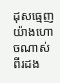ដុសធ្មេញយ៉ាងហោចណាស់ពីរដង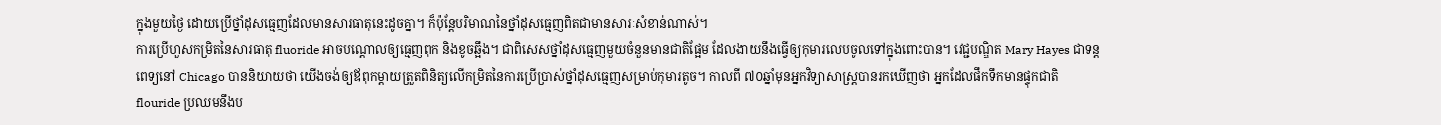ក្នុងមួយថ្ងៃ ដោយប្រើថ្នាំដុសធ្មេញដែលមានសារធាតុនេះដូចគ្នា។ ក៏ប៉ុន្តែបរិមាណនៃថ្នាំដុសធ្មេញពិតជាមានសារៈសំខាន់ណាស់។
ការប្រើហួសកម្រិតនៃសារធាតុ fluoride អាចបណ្តោលឲ្យធ្មេញពុក និងខូចឆ្អឹង។ ជាពិសេសថ្នាំដុសធ្មេញមួយចំនួនមានជាតិផ្អែម ដែលងាយនឹងធ្វើឲ្យកុមារលេបចូលទៅក្នុងពោះបាន។ វេជ្ជបណ្ឌិត Mary Hayes ជាទន្តពេទ្យនៅ Chicago បាននិយាយថា យើងចង់ឲ្យឪពុកម្តាយត្រួតពិនិត្យលើកម្រិតនៃការប្រើប្រាស់ថ្នាំដុសធ្មេញសម្រាប់កុមារតូច។ កាលពី ៧០ឆ្នាំមុនអ្នកវិទ្យាសាស្ត្របានរកឃើញថា អ្នកដែលផឹកទឹកមានផ្ទុកជាតិ flouride ប្រឈមនឹងប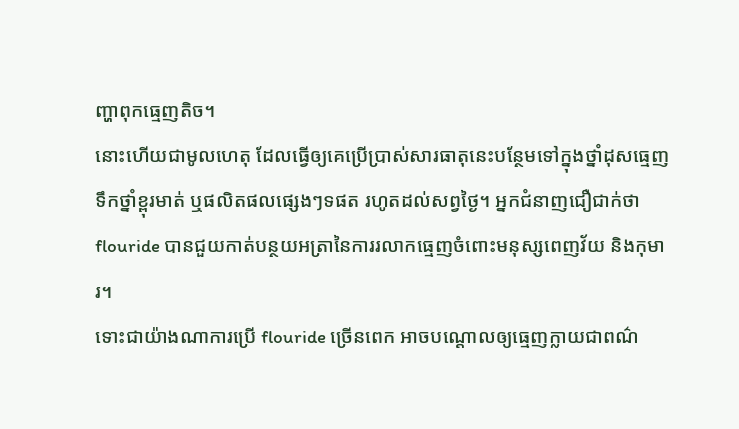ញ្ហាពុកធ្មេញតិច។
នោះហើយជាមូលហេតុ ដែលធ្វើឲ្យគេប្រើប្រាស់សារធាតុនេះបន្ថែមទៅក្នុងថ្នាំដុសធ្មេញ ទឹកថ្នាំខ្ពុរមាត់ ឬផលិតផលផ្សេងៗទផត រហូតដល់សព្វថ្ងៃ។ អ្នកជំនាញជឿជាក់ថា flouride បានជួយកាត់បន្ថយអត្រានៃការរលាកធ្មេញចំពោះមនុស្សពេញវ័យ និងកុមារ។
ទោះជាយ៉ាងណាការប្រើ flouride ច្រើនពេក អាចបណ្តោលឲ្យធ្មេញក្លាយជាពណ៌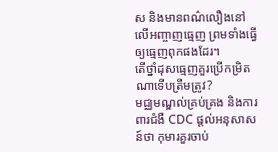ស និងមានពណ៌លឿងនៅលើអញ្ចាញធ្មេញ ព្រមទាំងធ្វើឲ្យធ្មេញពុកផងដែរ។
តើថ្នាំដុសធ្មេញគួរប្រើកម្រិតណាទើបត្រឹមត្រូវ?
មជ្ឈមណ្ឌល់គ្រប់គ្រង និងការពារជំងឺ CDC ផ្តល់អនុសាសន៍ថា កុមារគួរចាប់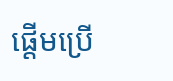ផ្តើមប្រើ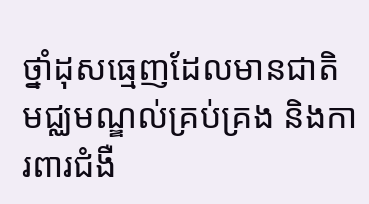ថ្នាំដុសធ្មេញដែលមានជាតិ មជ្ឈមណ្ឌល់គ្រប់គ្រង និងការពារជំងឺ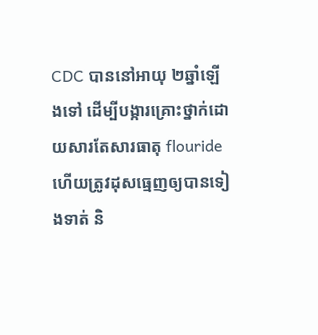CDC បាននៅអាយុ ២ឆ្នាំឡើងទៅ ដើម្បីបង្ការគ្រោះថ្នាក់ដោយសារតែសារធាតុ flouride ហើយត្រូវដុសធ្មេញឲ្យបានទៀងទាត់ និ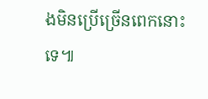ងមិនប្រើច្រើនពេកនោះទេ៕